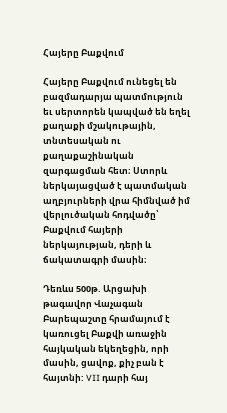Հայերը Բաքվում

Հայերը Բաքվում ունեցել են բազմադարյա պատմություն եւ սերտորեն կապված են եղել քաղաքի մշակութային, տնտեսական ու քաղաքաշինական զարգացման հետ։ Ստորև ներկայացված է պատմական աղբյուրների վրա հիմնված իմ վերլուծական հոդվածը՝ Բաքվում հայերի ներկայության, դերի և ճակատագրի մասին։

Դեռևս 500թ. Արցախի թագավոր Վաչագան Բարեպաշտը հրամայում է կառուցել Բաքվի առաջին հայկական եկեղեցին, որի մասին, ցավոք, քիչ բան է հայտնի: VII դարի հայ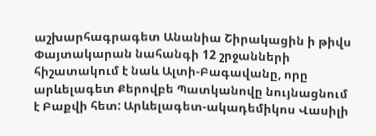աշխարհագրագետ Անանիա Շիրակացին ի թիվս Փայտակարան նահանգի 12 շրջանների հիշատակում է նաև Ալտի-Բագավանը, որը արևելագետ Քերովբե Պատկանովը նույնացնում է Բաքվի հետ: Արևելագետ-ակադեմիկոս Վասիլի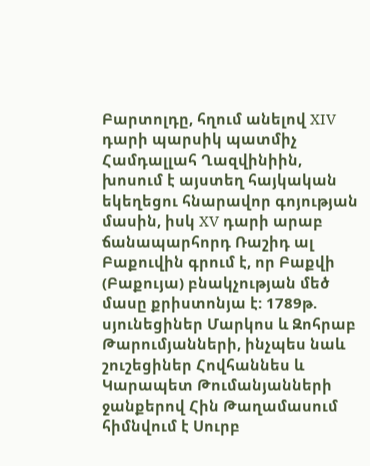Բարտոլդը, հղում անելով XIV դարի պարսիկ պատմիչ Համդալլահ Ղազվինիին, խոսում է այստեղ հայկական եկեղեցու հնարավոր գոյության մասին, իսկ XV դարի արաբ ճանապարհորդ Ռաշիդ ալ Բաքուվին գրում է, որ Բաքվի (Բաքույա) բնակչության մեծ մասը քրիստոնյա է: 1789թ. սյունեցիներ Մարկոս և Զոհրաբ Թարումյանների, ինչպես նաև շուշեցիներ Հովհաննես և Կարապետ Թումանյանների ջանքերով Հին Թաղամասում հիմնվում է Սուրբ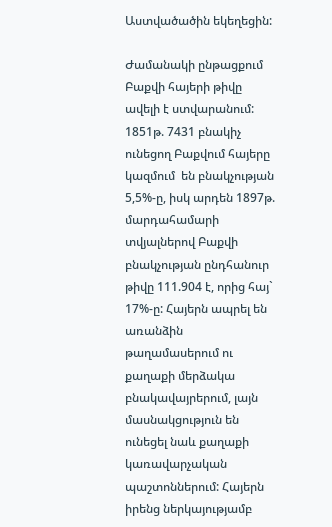Աստվածածին եկեղեցին:

Ժամանակի ընթացքում Բաքվի հայերի թիվը ավելի է ստվարանում: 1851թ. 7431 բնակիչ ունեցող Բաքվում հայերը կազմում  են բնակչության 5,5%-ը, իսկ արդեն 1897թ. մարդահամարի տվյալներով Բաքվի բնակչության ընդհանուր թիվը 111.904 է, որից հայ` 17%-ը: Հայերն ապրել են առանձին թաղամասերում ու քաղաքի մերձակա բնակավայրերում, լայն մասնակցություն են ունեցել նաև քաղաքի կառավարչական պաշտոններում: Հայերն իրենց ներկայությամբ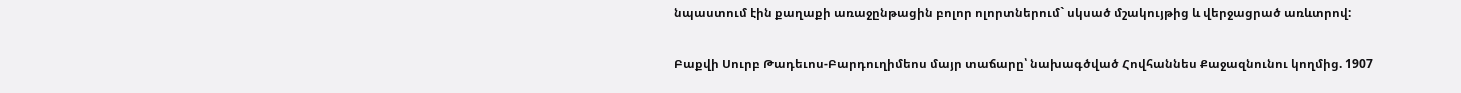նպաստում էին քաղաքի առաջընթացին բոլոր ոլորտներում` սկսած մշակույթից և վերջացրած առևտրով:

Բաքվի Սուրբ Թադեւոս-Բարդուղիմեոս մայր տաճարը՝ նախագծված Հովհաննես Քաջազնունու կողմից. 1907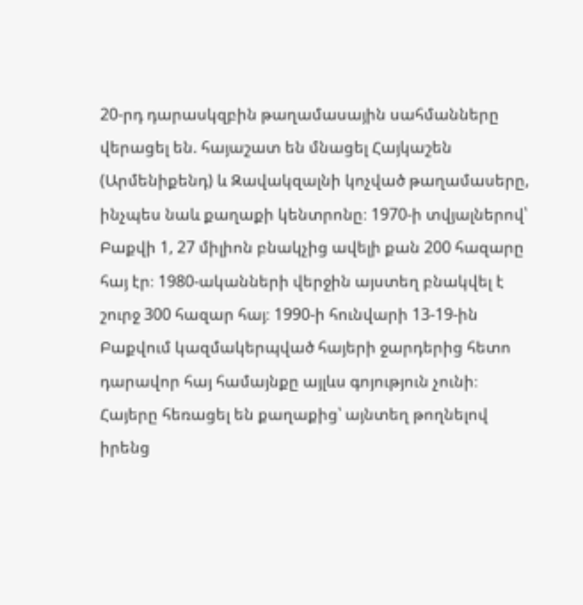20-րդ դարասկզբին թաղամասային սահմանները վերացել են. հայաշատ են մնացել Հայկաշեն (Արմենիքենդ) և Զավակզալնի կոչված թաղամասերը, ինչպես նաև քաղաքի կենտրոնը։ 1970-ի տվյալներով՝ Բաքվի 1, 27 միլիոն բնակչից ավելի քան 200 հազարը հայ էր։ 1980-ականների վերջին այստեղ բնակվել է շուրջ 300 հազար հայ։ 1990-ի հունվարի 13-19-ին Բաքվում կազմակերպված հայերի ջարդերից հետո դարավոր հայ համայնքը այլևս գոյություն չունի։ Հայերը հեռացել են քաղաքից՝ այնտեղ թողնելով իրենց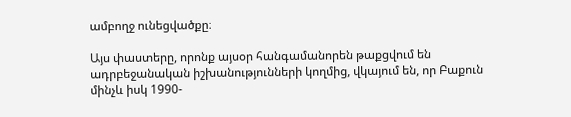ամբողջ ունեցվածքը։

Այս փաստերը, որոնք այսօր հանգամանորեն թաքցվում են ադրբեջանական իշխանությունների կողմից, վկայում են, որ Բաքուն մինչև իսկ 1990-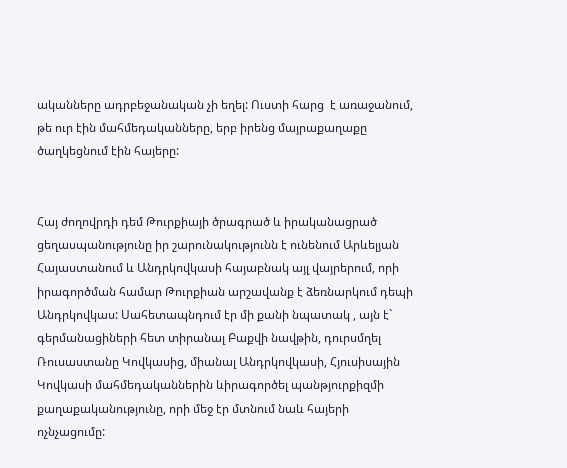ականները ադրբեջանական չի եղել: Ուստի հարց  է առաջանում, թե ուր էին մահմեդականները, երբ իրենց մայրաքաղաքը ծաղկեցնում էին հայերը:


Հայ ժողովրդի դեմ Թուրքիայի ծրագրած և իրականացրած ցեղասպանությունը իր շարունակությունն է ունենում Արևելյան Հայաստանում և Անդրկովկասի հայաբնակ այլ վայրերում, որի իրագործման համար Թուրքիան արշավանք է ձեռնարկում դեպի Անդրկովկաս: Սահետապնդում էր մի քանի նպատակ , այն է` գերմանացիների հետ տիրանալ Բաքվի նավթին, դուրսմղել Ռուսաստանը Կովկասից, միանալ Անդրկովկասի, Հյուսիսային Կովկասի մահմեդականներին ևիրագործել պանթյուրքիզմի քաղաքականությունը, որի մեջ էր մտնում նաև հայերի ոչնչացումը: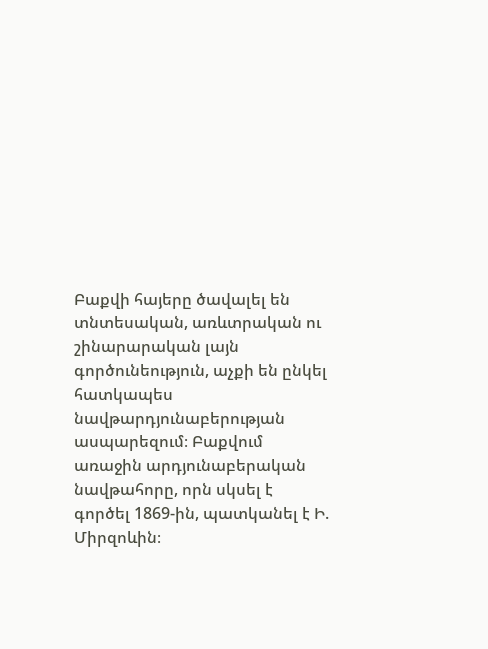Բաքվի հայերը ծավալել են տնտեսական, առևտրական ու շինարարական լայն գործունեություն, աչքի են ընկել հատկապես նավթարդյունաբերության ասպարեզում։ Բաքվում առաջին արդյունաբերական նավթահորը, որն սկսել է գործել 1869-ին, պատկանել է Ի. Միրզոևին։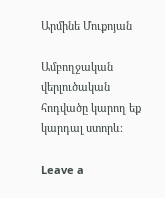Արմինե Մուքոյան

Ամբողջական վերլուծական հոդվածը կարող եք կարդալ ստորև։

Leave a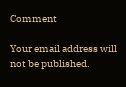Comment

Your email address will not be published.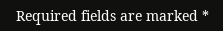Required fields are marked *